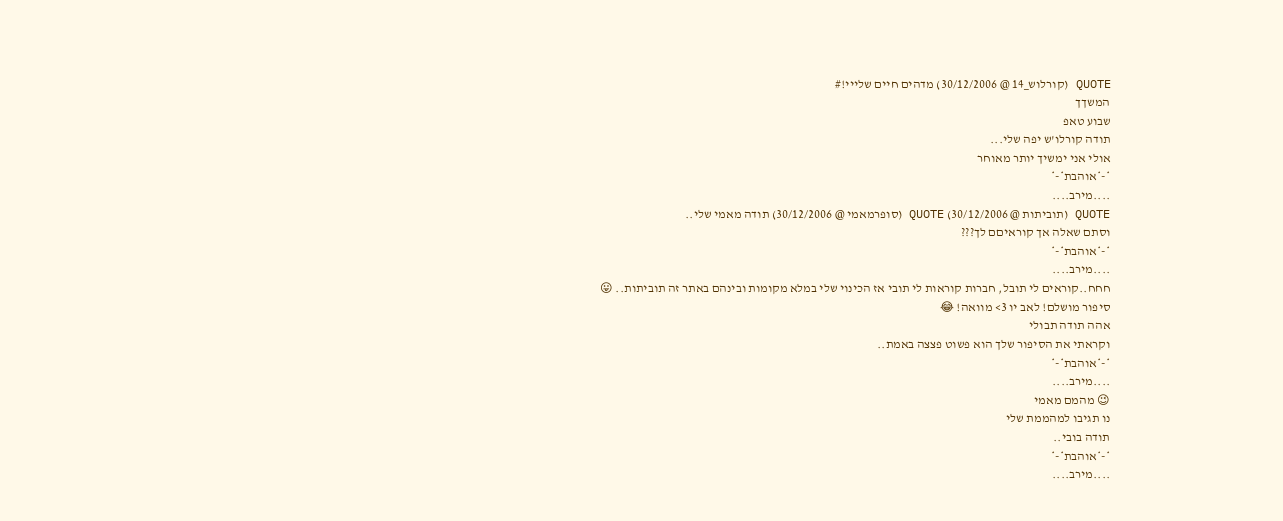QUOTE (קורלוש_14 @ 30/12/2006) מדהים חיים שלייי!#
המשךך
שבוע טאפ
תודה קורלו'ש יפה שלי...
אולי אני ימשיך יותר מאוחר
*-*אוהבת*-*
....מירב....
QUOTE (תוביתות @ 30/12/2006) QUOTE (סופרמאמי @ 30/12/2006) תודה מאמי שלי..
וסתם שאלה אך קוראיםם לך???
*-*אוהבת*-*
....מירב....
חחח..קוראים לי תובל, חברות קוראות לי תובי אז הכינוי שלי במלא מקומות ובינהם באתר זה תוביתות.. 😛
סיפור מושלם! לאב יו 3> מוואה! 😂
אהה תודה תבולי
וקראתי את הסיפור שלך הוא פשוט פצצה באמת..
*-*אוהבת*-*
....מירב....
😉 מהמם מאמי
נו תגיבו למהממת שלי
תודה בובי..
*-*אוהבת*-*
....מירב....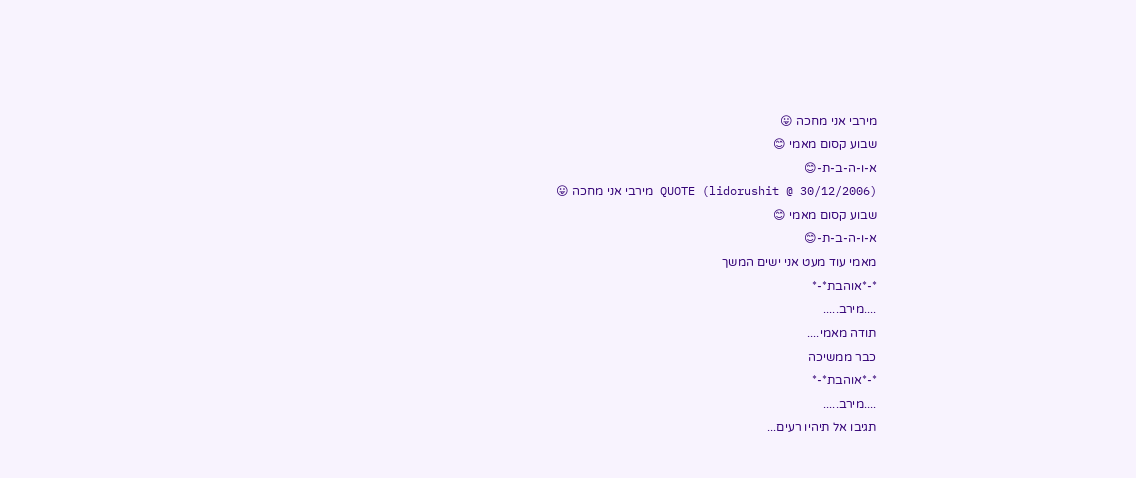מירבי אני מחכה 😛
שבוע קסום מאמי 😊
א-ו-ה-ב-ת-😊
QUOTE (lidorushit @ 30/12/2006) מירבי אני מחכה 😛
שבוע קסום מאמי 😊
א-ו-ה-ב-ת-😊
מאמי עוד מעט אני ישים המשך
*-*אוהבת*-*
....מירב.....
תודה מאמי....
כבר ממשיכה
*-*אוהבת*-*
....מירב.....
תגיבו אל תיהיו רעים...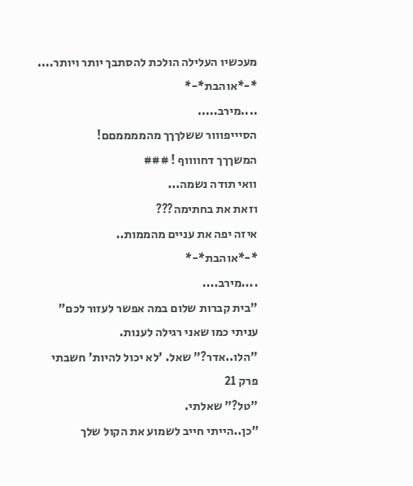מעכשיו העלילה הולכת להסתבך יותר ויותר....
*-*אוהבת*-*
....מירב.....
הסיייפווור ששלךךך מהממממםם!
המשךךך דחווווף ! ###
וואי תודה נשמה...
וזאת את בחתימה???
איזה יפה את עניים מהממות..
*-*אוהבת*-*
....מירב....
"בית קברות שלום במה אפשר לעזור לכם" עניתי כמו שאני רגילה לענות.
"הלו..אדר?" שאל. 'לא יכול להיות' חשבתי
פרק 21
"טל?" שאלתי.
"כן..הייתי חייב לשמוע את הקול שלך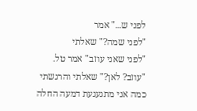לפני ש..." אמר
"לפני שמה?" שאלתי
"לפני שאני עוזב" אמר טל.
"עוזב? לאן?" שאלתי והרגשתי כמה אני מתגעגעת דמעה החלה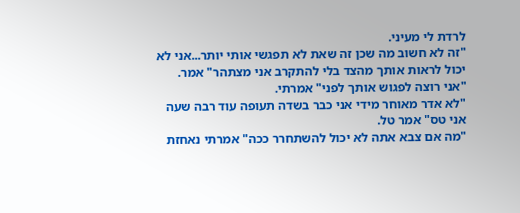לרדת לי מעיני.
"זה לא חשוב מה שכן זה שאת לא תפגשי אותי יותר...אני לא יכול לראות אותך מהצד בלי להתקרב אני מצתהר" אמר.
"אני רוצה לפגוש אותך לפני" אמרתי.
"לא אדר מאוחר מידי אני כבר בשדה תעופה עוד רבה שעה אני טס" אמר טל.
"מה אם צבא אתה לא יכול להשתחרר ככה" אמרתי נאחזת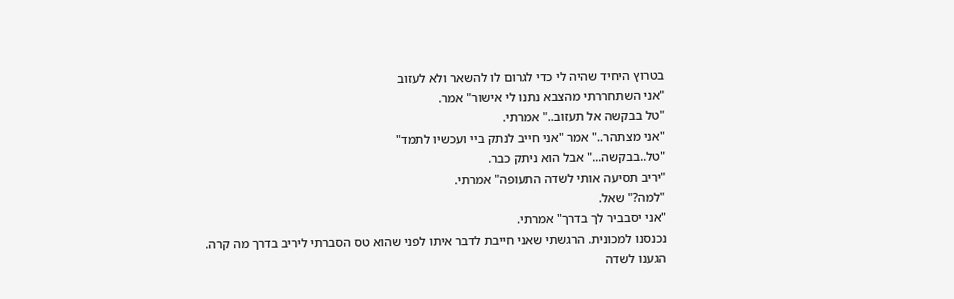בטרוץ היחיד שהיה לי כדי לגרום לו להשאר ולא לעזוב
"אני השתחררתי מהצבא נתנו לי אישור" אמר.
"טל בבקשה אל תעזוב.." אמרתי.
"אני מצתהר.." אמר "אני חייב לנתק ביי ועכשיו לתמד"
"טל..בבקשה..." אבל הוא ניתק כבר.
"יריב תסיעה אותי לשדה התעופה" אמרתי.
"למה?" שאל.
"אני יסבביר לך בדרך" אמרתי.
נכנסנו למכונית. הרגשתי שאני חייבת לדבר איתו לפני שהוא טס הסברתי ליריב בדרך מה קרה.
הגענו לשדה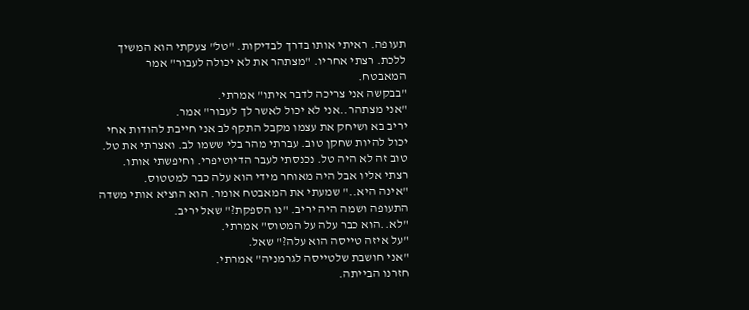תעופה. ראיתי אותו בדרך לבדיקות. "טל" צעקתי הוא המשיך ללכת. רצתי אחריו. "מצתהר את לא יכולה לעבור" אמר המאבטח.
"בבקשה אני צריכה לדבר איתו" אמרתי.
"אני מצתהר..אני לא יכול לאשר לך לעבור" אמר.
יריב בא ושיחק את עצמו מקבל התקף לב אני חייבת להודות אחי יכול להיות שחקן טוב. עברתי מהר בלי ששמו לב. ואצרתי את טל. טוב זה לא היה טל. נכנסתי לעבר הדיוטיפרי. וחיפשתי אותו. רצתי אליו אבל היה מאוחר מידי הוא עלה כבר למטטוס.
"אינה היא.." שמעתי את המאבטח אומר. הוא הוציא אותי משדה התעופה ושמה היה יריב. "נו הספקת?" שאל יריב.
"לא..הוא כבר עלה על המטוס" אמרתי.
"על איזה טייסה הוא עלה?" שאל.
"אני חושבת שלטייסה לגרמניה" אמרתי.
חזרנו הבייתה.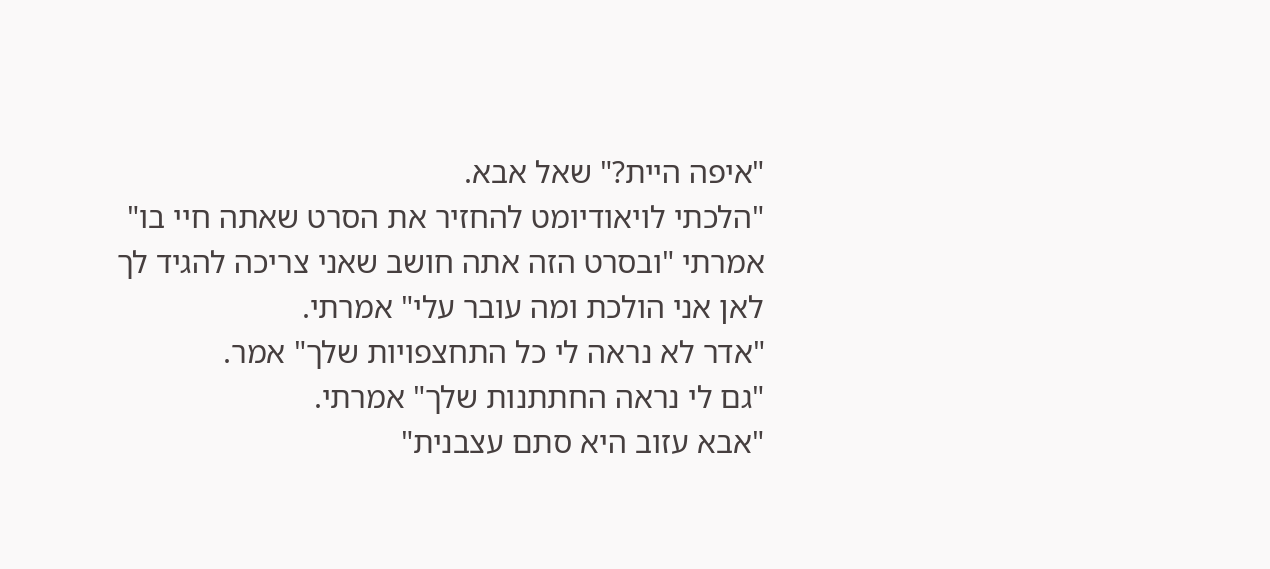"איפה היית?" שאל אבא.
"הלכתי לויאודיומט להחזיר את הסרט שאתה חיי בו" אמרתי "ובסרט הזה אתה חושב שאני צריכה להגיד לך לאן אני הולכת ומה עובר עלי" אמרתי.
"אדר לא נראה לי כל התחצפויות שלך" אמר.
"גם לי נראה החתתנות שלך" אמרתי.
"אבא עזוב היא סתם עצבנית"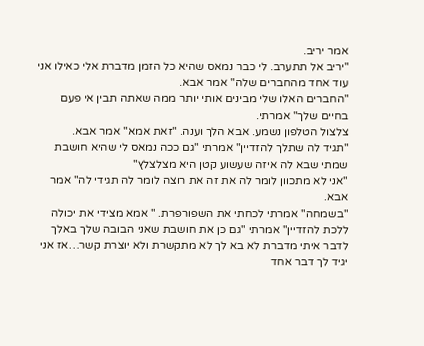אמר יריב.
"יריב אל תתערב. לי כבר נמאס שהיא כל הזמן מדברת אלי כאילו אני עוד אחד מהחברים שלה" אמר אבא.
"החברים האלו שלי מבינים אותי יותר ממה שאתה תבין אי פעם בחיים שלך" אמרתי.
צלצול הטלפון נשמע. אבא הלך וענה. "זאת אמא" אמר אבא.
"תגיד לה שתלך להזדיין" אמרתי "גם ככה נמאס לי שהיא חושבת שמתי שבא לה איזה שעשוע קטן היא מצלצלץ"
"אני לא מתכוון לומר לה את זה את רוצה לומר לה תגידי לה" אמר אבא.
"בשמחה" אמרתי לכחתי את השפורפרת. " אמא מצידי את יכולה ללכת להזדיין" אמרתי "גם כן את חושבת שאני הבובה שלך באלך לדבר איתי מדברת לא בא לך לא מתקשרת ולא יוצרת קשר…אז אני יגיד לך דבר אחד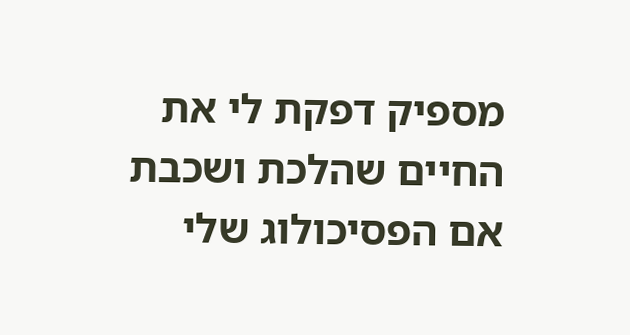מספיק דפקת לי את החיים שהלכת ושכבת אם הפסיכולוג שלי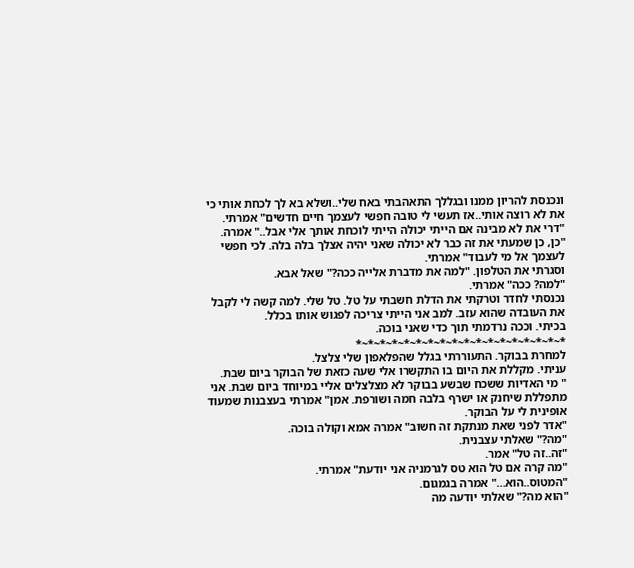ונכנסת להריון ממנו ובגללך התאהבתי באח שלי..ושלא בא לך לכחת אותי כי את לא רוצה אותי..אז תעשי לי טובה חפשי לעצמך חיים חדשים" אמרתי.
"דרי את לא מבינה אם הייתי יכולה הייתי לוכחת אותך אלי אבל.." אמרה.
"כן, כן שמעתי את זה כבר לא יכולה שאני יהיה אצלך בלה בלה. לכי חפשי לעצמך אל מי לעבוד" אמרתי.
וסגרתי את הטלפון. "למה את מדברת אלייה ככה?" שאל אבא.
"למה? ככה" אמרתי.
נכנסתי לחדר וטרקתי את הדלת חשבתי על טל. טל שלי. למה קשה לי לקבל את העובדה שהוא עזב. למב אני הייתי צריכה לפגוש אותו בכלל.
בכיתי. וככה נרדמתי תוך כדי שאני בוכה.
*~*~*~*~*~*~*~*~*~*~*~*~*~*~*~*~*~*
למחרת בבוקר. התעוררתי בגלל שהפלאפון שלי צלצל.
עניתי. מקללת את היום בו התקשרו אלי שעה כזאת של הבוקר ביום שבת.
" מי האדיות ששכח שבשע בבוקר לא מצלצלים אליי במיוחד ביום שבת. אני מתפללת שיחנק או ישרף בלבה חמה ושורפת. אמן" אמרתי בעצבנות שמעוד אופינית לי על הבוקר.
"אדר לפני שאת מנתקת זה חשוב" אמרה אמא וקולה בוכה.
"מה?" שאלתי עצבנית.
"זה..זה טל" אמר.
"מה קרה אם טל הוא טס לגרמניה אני יודעת" אמרתי.
"המטוס..הוא…" אמרה בגמגום.
"הוא מה?" שאלתי יודעה מה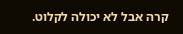קרה אבל לא יכולה לקלוט.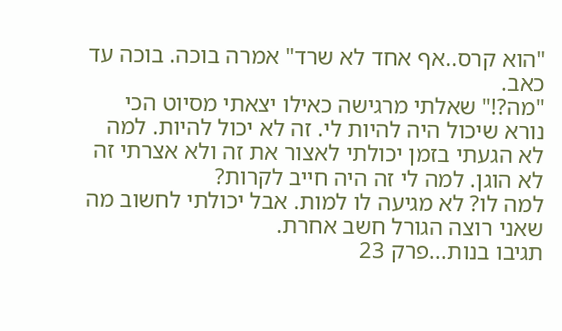"הוא קרס..אף אחד לא שרד" אמרה בוכה. בוכה עד כאב.
"מה?!" שאלתי מרגישה כאילו יצאתי מסיוט הכי נורא שיכול היה להיות לי. זה לא יכול להיות. למה לא הגעתי בזמן יכולתי לאצור את זה ולא אצרתי זה לא הוגן. למה לי זה היה חייב לקרות?
למה לו? לא מגיעה לו למות. אבל יכולתי לחשוב מה שאני רוצה הגורל חשב אחרת.
תגיבו בנות...פרק 23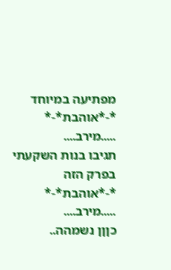מפתיעה במיוחד
*-*אוהבת*-*
.....מירב....
תגיבו בנות השקעתי בפרק הזה
*-*אוהבת*-*
.....מירב....
כןןן נשמהה..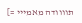תוווודה מאמייי =]